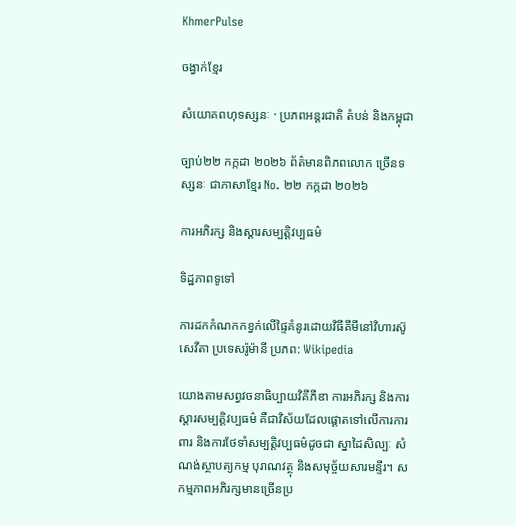KhmerPulse

ចង្វាក់ខ្មែរ

សំយោគពហុទស្សនៈ · ប្រភពអន្តរជាតិ តំបន់ និងកម្ពុជា

ច្បាប់២២ កក្កដា ២០២៦ ព័ត៌មានពិភពលោក ច្រើនទស្សនៈ ជាភាសាខ្មែរ No. ២២ កក្កដា ២០២៦

ការអភិរក្ស និងស្ដារសម្បត្តិវប្បធម៌

ទិដ្ឋភាពទូទៅ

ការដកកំណកកខ្វក់លើផ្ទៃគំនូរដោយវិធីគីមីនៅវិហារស៊ូសេវីតា ប្រទេសរ៉ូម៉ានី ប្រភព: Wikipedia

យោងតាមសព្វវចនាធិប្បាយវិគីភីឌា ការអភិរក្ស និងការស្ដារសម្បត្តិវប្បធម៌ គឺជាវិស័យដែលផ្ដោតទៅលើការការពារ និងការថែទាំសម្បត្តិវប្បធម៌ដូចជា ស្នាដៃសិល្បៈ សំណង់ស្ថាបត្យកម្ម បុរាណវត្ថុ និងសមុច្ច័យសារមន្ទីរ។ សកម្មភាពអភិរក្សមានច្រើនប្រ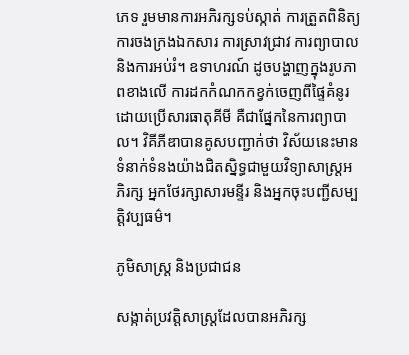ភេទ រួមមានការអភិរក្សទប់ស្កាត់ ការត្រួតពិនិត្យ ការចងក្រងឯកសារ ការស្រាវជ្រាវ ការព្យាបាល និងការអប់រំ។ ឧទាហរណ៍ ដូចបង្ហាញក្នុងរូបភាពខាងលើ ការដកកំណកកខ្វក់ចេញពីផ្ទៃគំនូរដោយប្រើសារធាតុគីមី គឺជាផ្នែកនៃការព្យាបាល។ វិគីភីឌាបានគូសបញ្ជាក់ថា វិស័យនេះមានទំនាក់ទំនងយ៉ាងជិតស្និទ្ធជាមួយវិទ្យាសាស្ត្រអភិរក្ស អ្នកថែរក្សាសារមន្ទីរ និងអ្នកចុះបញ្ជីសម្បត្តិវប្បធម៌។

ភូមិសាស្ត្រ និងប្រជាជន

សង្កាត់ប្រវត្តិសាស្ត្រដែលបានអភិរក្ស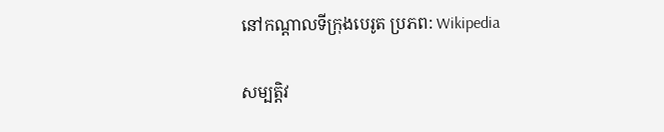នៅកណ្ដាលទីក្រុងបេរូត ប្រភព: Wikipedia

សម្បត្តិវ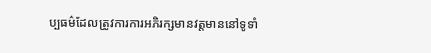ប្បធម៌ដែលត្រូវការការអភិរក្សមានវត្តមាននៅទូទាំ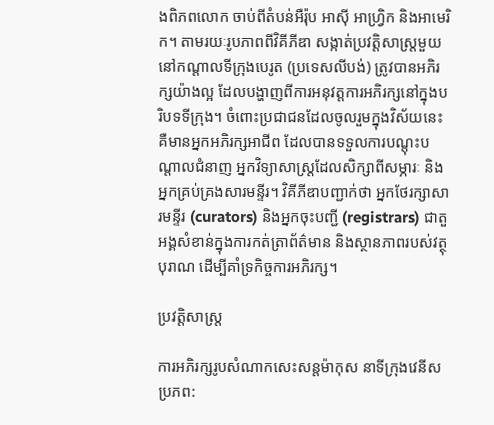ងពិភពលោក ចាប់ពីតំបន់អឺរ៉ុប អាស៊ី អាហ្វ្រិក និងអាមេរិក។ តាមរយៈរូបភាពពីវិគីភីឌា សង្កាត់ប្រវត្តិសាស្ត្រមួយនៅកណ្ដាលទីក្រុងបេរូត (ប្រទេសលីបង់) ត្រូវបានអភិរក្សយ៉ាងល្អ ដែលបង្ហាញពីការអនុវត្តការអភិរក្សនៅក្នុងបរិបទទីក្រុង។ ចំពោះប្រជាជនដែលចូលរួមក្នុងវិស័យនេះ គឺមានអ្នកអភិរក្សអាជីព ដែលបានទទួលការបណ្ដុះបណ្ដាលជំនាញ អ្នកវិទ្យាសាស្ត្រដែលសិក្សាពីសម្ភារៈ និងអ្នកគ្រប់គ្រងសារមន្ទីរ។ វិគីភីឌាបញ្ជាក់ថា អ្នកថែរក្សាសារមន្ទីរ (curators) និងអ្នកចុះបញ្ជី (registrars) ជាតួអង្គសំខាន់ក្នុងការកត់ត្រាព័ត៌មាន និងស្ថានភាពរបស់វត្ថុបុរាណ ដើម្បីគាំទ្រកិច្ចការអភិរក្ស។

ប្រវត្តិសាស្ត្រ

ការអភិរក្សរូបសំណាកសេះសន្តម៉ាកុស នាទីក្រុងវេនីស ប្រភព: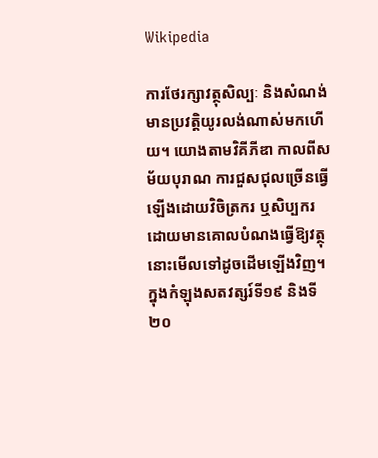Wikipedia

ការថែរក្សាវត្ថុសិល្បៈ និងសំណង់មានប្រវត្តិយូរលង់ណាស់មកហើយ។ យោងតាមវិគីភីឌា កាលពីសម័យបុរាណ ការជួសជុលច្រើនធ្វើឡើងដោយវិចិត្រករ ឬសិប្បករ ដោយមានគោលបំណងធ្វើឱ្យវត្ថុនោះមើលទៅដូចដើមឡើងវិញ។ ក្នុងកំឡុងសតវត្សរ៍ទី១៩ និងទី២០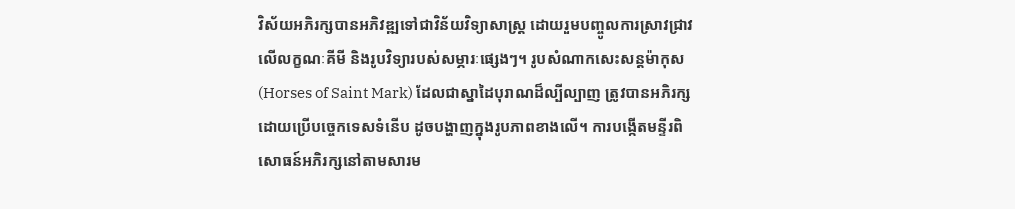វិស័យអភិរក្សបានអភិវឌ្ឍទៅជាវិន័យវិទ្យាសាស្ត្រ ដោយរួមបញ្ចូលការស្រាវជ្រាវលើលក្ខណៈគីមី និងរូបវិទ្យារបស់សម្ភារៈផ្សេងៗ។ រូបសំណាកសេះសន្តម៉ាកុស (Horses of Saint Mark) ដែលជាស្នាដៃបុរាណដ៏ល្បីល្បាញ ត្រូវបានអភិរក្សដោយប្រើបច្ចេកទេសទំនើប ដូចបង្ហាញក្នុងរូបភាពខាងលើ។ ការបង្កើតមន្ទីរពិសោធន៍អភិរក្សនៅតាមសារម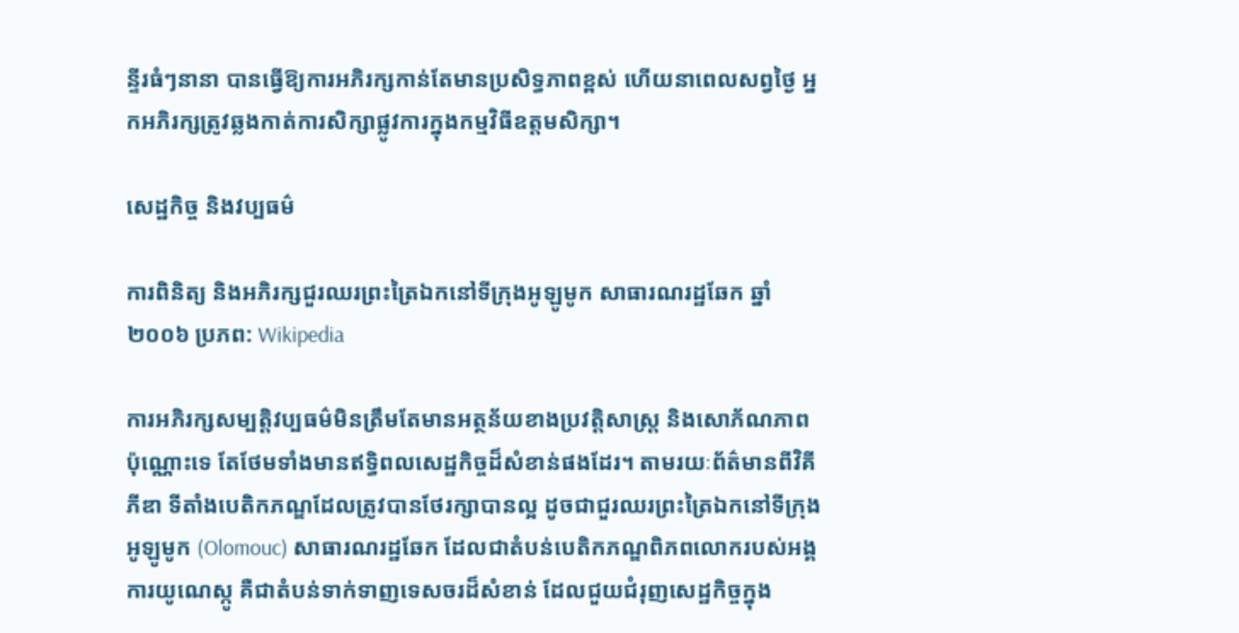ន្ទីរធំៗនានា បានធ្វើឱ្យការអភិរក្សកាន់តែមានប្រសិទ្ធភាពខ្ពស់ ហើយនាពេលសព្វថ្ងៃ អ្នកអភិរក្សត្រូវឆ្លងកាត់ការសិក្សាផ្លូវការក្នុងកម្មវិធីឧត្តមសិក្សា។

សេដ្ឋកិច្ច និងវប្បធម៌

ការពិនិត្យ និងអភិរក្សជួរឈរព្រះត្រៃឯកនៅទីក្រុងអូឡូមូក សាធារណរដ្ឋឆែក ឆ្នាំ ២០០៦ ប្រភព: Wikipedia

ការអភិរក្សសម្បត្តិវប្បធម៌មិនត្រឹមតែមានអត្ថន័យខាងប្រវត្តិសាស្ត្រ និងសោភ័ណភាពប៉ុណ្ណោះទេ តែថែមទាំងមានឥទ្ធិពលសេដ្ឋកិច្ចដ៏សំខាន់ផងដែរ។ តាមរយៈព័ត៌មានពីវិគីភីឌា ទីតាំងបេតិកភណ្ឌដែលត្រូវបានថែរក្សាបានល្អ ដូចជាជួរឈរព្រះត្រៃឯកនៅទីក្រុងអូឡូមូក (Olomouc) សាធារណរដ្ឋឆែក ដែលជាតំបន់បេតិកភណ្ឌពិភពលោករបស់អង្គការយូណេស្កូ គឺជាតំបន់ទាក់ទាញទេសចរដ៏សំខាន់ ដែលជួយជំរុញសេដ្ឋកិច្ចក្នុង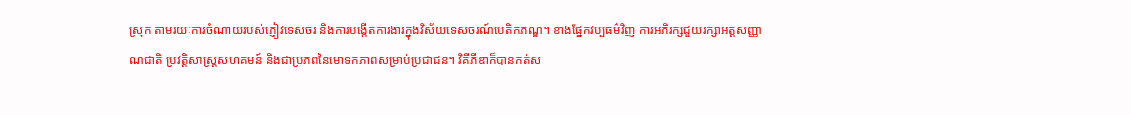ស្រុក តាមរយៈការចំណាយរបស់ភ្ញៀវទេសចរ និងការបង្កើតការងារក្នុងវិស័យទេសចរណ៍បេតិកភណ្ឌ។ ខាងផ្នែកវប្បធម៌វិញ ការអភិរក្សជួយរក្សាអត្តសញ្ញាណជាតិ ប្រវត្តិសាស្ត្រសហគមន៍ និងជាប្រភពនៃមោទកភាពសម្រាប់ប្រជាជន។ វិគីភីឌាក៏បានកត់ស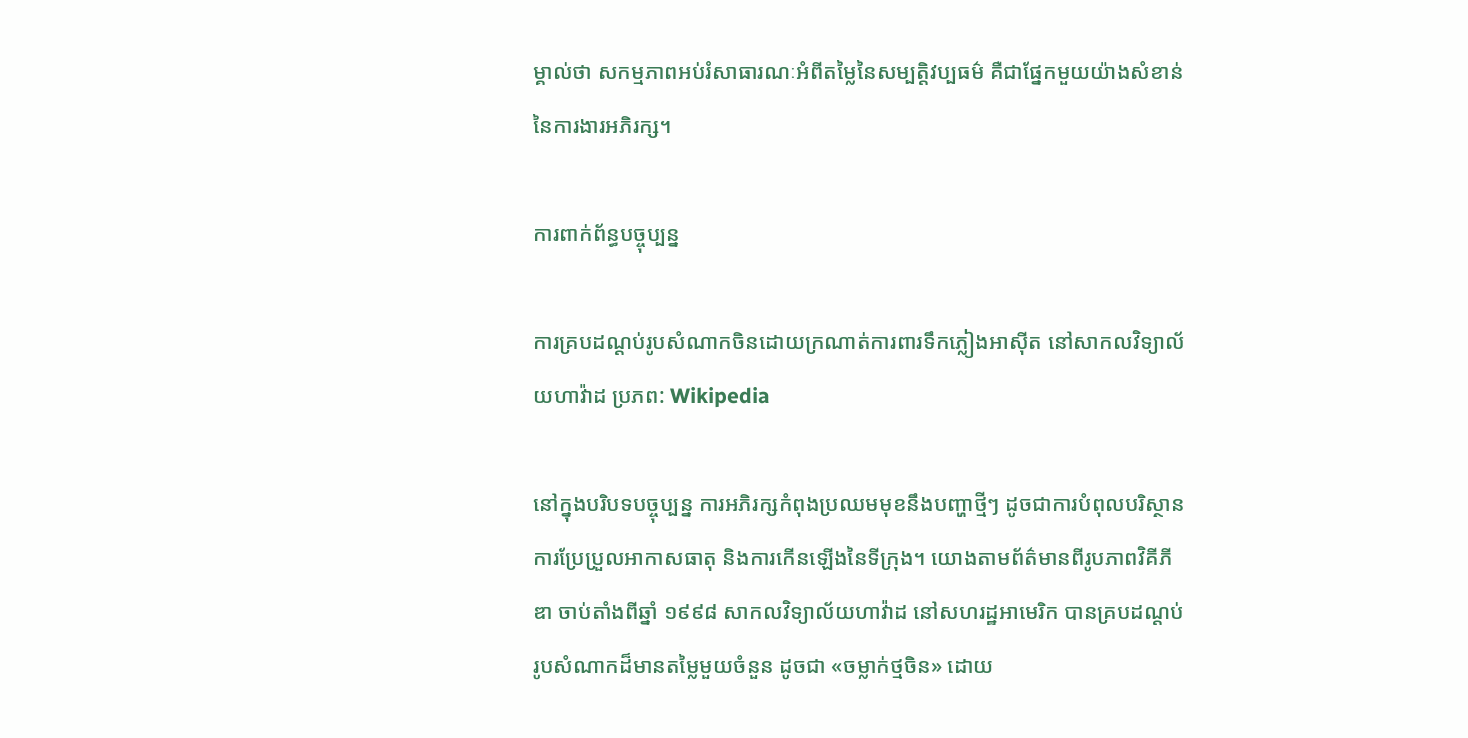ម្គាល់ថា សកម្មភាពអប់រំសាធារណៈអំពីតម្លៃនៃសម្បត្តិវប្បធម៌ គឺជាផ្នែកមួយយ៉ាងសំខាន់នៃការងារអភិរក្ស។

ការពាក់ព័ន្ធបច្ចុប្បន្ន

ការគ្របដណ្ដប់រូបសំណាកចិនដោយក្រណាត់ការពារទឹកភ្លៀងអាស៊ីត នៅសាកលវិទ្យាល័យហាវ៉ាដ ប្រភព: Wikipedia

នៅក្នុងបរិបទបច្ចុប្បន្ន ការអភិរក្សកំពុងប្រឈមមុខនឹងបញ្ហាថ្មីៗ ដូចជាការបំពុលបរិស្ថាន ការប្រែប្រួលអាកាសធាតុ និងការកើនឡើងនៃទីក្រុង។ យោងតាមព័ត៌មានពីរូបភាពវិគីភីឌា ចាប់តាំងពីឆ្នាំ ១៩៩៨ សាកលវិទ្យាល័យហាវ៉ាដ នៅសហរដ្ឋអាមេរិក បានគ្របដណ្ដប់រូបសំណាកដ៏មានតម្លៃមួយចំនួន ដូចជា «ចម្លាក់ថ្មចិន» ដោយ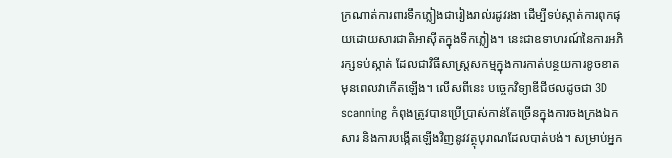ក្រណាត់ការពារទឹកភ្លៀងជារៀងរាល់រដូវរងា ដើម្បីទប់ស្កាត់ការពុកផុយដោយសារជាតិអាស៊ីតក្នុងទឹកភ្លៀង។ នេះជាឧទាហរណ៍នៃការអភិរក្សទប់ស្កាត់ ដែលជាវិធីសាស្ត្រសកម្មក្នុងការកាត់បន្ថយការខូចខាតមុនពេលវាកើតឡើង។ លើសពីនេះ បច្ចេកវិទ្យាឌីជីថលដូចជា 3D scanning កំពុងត្រូវបានប្រើប្រាស់កាន់តែច្រើនក្នុងការចងក្រងឯកសារ និងការបង្កើតឡើងវិញនូវវត្ថុបុរាណដែលបាត់បង់។ សម្រាប់អ្នក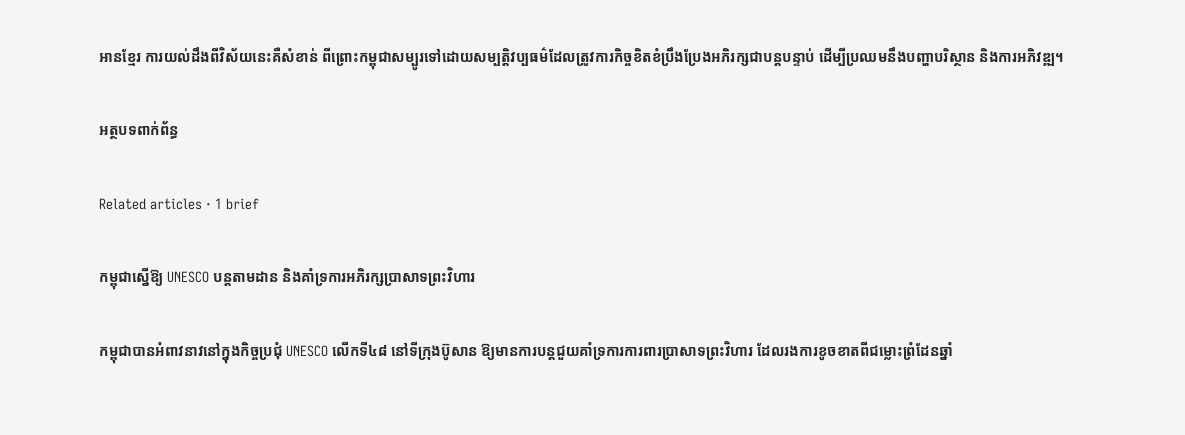អានខ្មែរ ការយល់ដឹងពីវិស័យនេះគឺសំខាន់ ពីព្រោះកម្ពុជាសម្បូរទៅដោយសម្បត្តិវប្បធម៌ដែលត្រូវការកិច្ចខិតខំប្រឹងប្រែងអភិរក្សជាបន្តបន្ទាប់ ដើម្បីប្រឈមនឹងបញ្ហាបរិស្ថាន និងការអភិវឌ្ឍ។

អត្ថបទពាក់ព័ន្ធ

Related articles · 1 brief

កម្ពុជាស្នើឱ្យ UNESCO បន្តតាមដាន និងគាំទ្រការអភិរក្សប្រាសាទព្រះវិហារ

កម្ពុជាបានអំពាវនាវនៅក្នុងកិច្ចប្រជុំ UNESCO លើកទី៤៨ នៅទីក្រុងប៊ូសាន ឱ្យមានការបន្តជួយគាំទ្រការការពារប្រាសាទព្រះវិហារ ដែលរងការខូចខាតពីជម្លោះព្រំដែនឆ្នាំ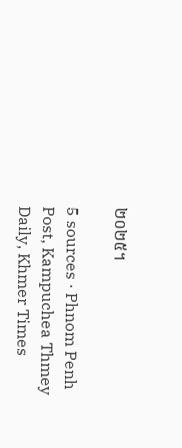២០២៥។

5 sources · Phnom Penh Post, Kampuchea Thmey Daily, Khmer Times